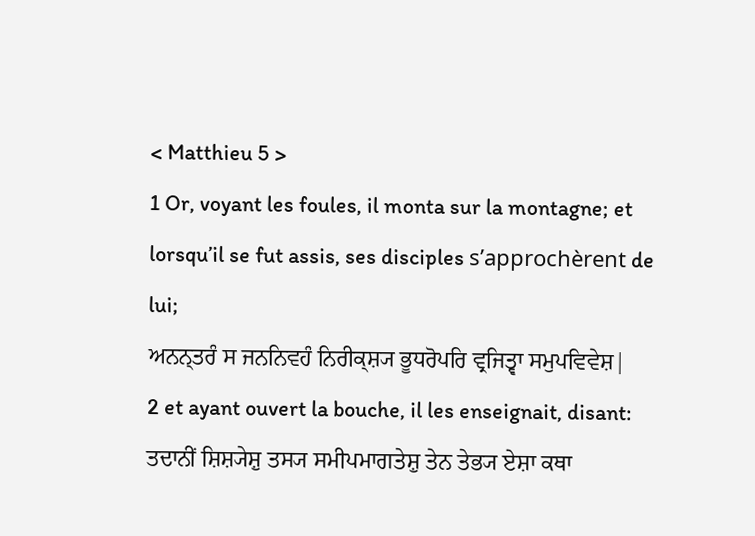< Matthieu 5 >
1 Or, voyant les foules, il monta sur la montagne; et lorsqu’il se fut assis, ses disciples s’approchèrent de lui;
ਅਨਨ੍ਤਰੰ ਸ ਜਨਨਿਵਹੰ ਨਿਰੀਕ੍ਸ਼੍ਯ ਭੂਧਰੋਪਰਿ ਵ੍ਰਜਿਤ੍ਵਾ ਸਮੁਪਵਿਵੇਸ਼|
2 et ayant ouvert la bouche, il les enseignait, disant:
ਤਦਾਨੀਂ ਸ਼ਿਸ਼੍ਯੇਸ਼ੁ ਤਸ੍ਯ ਸਮੀਪਮਾਗਤੇਸ਼ੁ ਤੇਨ ਤੇਭ੍ਯ ਏਸ਼ਾ ਕਥਾ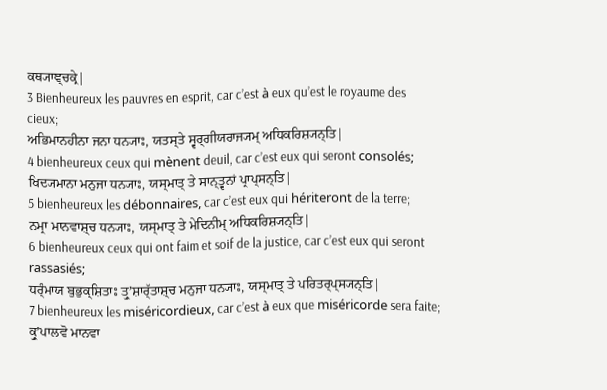ਕਥ੍ਯਾਞ੍ਚਕ੍ਰੇ|
3 Bienheureux les pauvres en esprit, car c’est à eux qu’est le royaume des cieux;
ਅਭਿਮਾਨਹੀਨਾ ਜਨਾ ਧਨ੍ਯਾਃ, ਯਤਸ੍ਤੇ ਸ੍ਵਰ੍ਗੀਯਰਾਜ੍ਯਮ੍ ਅਧਿਕਰਿਸ਼੍ਯਨ੍ਤਿ|
4 bienheureux ceux qui mènent deuil, car c’est eux qui seront consolés;
ਖਿਦ੍ਯਮਾਨਾ ਮਨੁਜਾ ਧਨ੍ਯਾਃ, ਯਸ੍ਮਾਤ੍ ਤੇ ਸਾਨ੍ਤ੍ਵਨਾਂ ਪ੍ਰਾਪ੍ਸਨ੍ਤਿ|
5 bienheureux les débonnaires, car c’est eux qui hériteront de la terre;
ਨਮ੍ਰਾ ਮਾਨਵਾਸ਼੍ਚ ਧਨ੍ਯਾਃ, ਯਸ੍ਮਾਤ੍ ਤੇ ਮੇਦਿਨੀਮ੍ ਅਧਿਕਰਿਸ਼੍ਯਨ੍ਤਿ|
6 bienheureux ceux qui ont faim et soif de la justice, car c’est eux qui seront rassasiés;
ਧਰ੍ੰਮਾਯ ਬੁਭੁਕ੍ਸ਼ਿਤਾਃ ਤ੍ਰੁʼਸ਼ਾਰ੍ੱਤਾਸ਼੍ਚ ਮਨੁਜਾ ਧਨ੍ਯਾਃ, ਯਸ੍ਮਾਤ੍ ਤੇ ਪਰਿਤਰ੍ਪ੍ਸ੍ਯਨ੍ਤਿ|
7 bienheureux les miséricordieux, car c’est à eux que miséricorde sera faite;
ਕ੍ਰੁʼਪਾਲਵੋ ਮਾਨਵਾ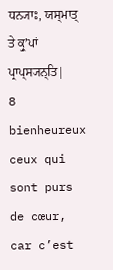ਧਨ੍ਯਾਃ, ਯਸ੍ਮਾਤ੍ ਤੇ ਕ੍ਰੁʼਪਾਂ ਪ੍ਰਾਪ੍ਸ੍ਯਨ੍ਤਿ|
8 bienheureux ceux qui sont purs de cœur, car c’est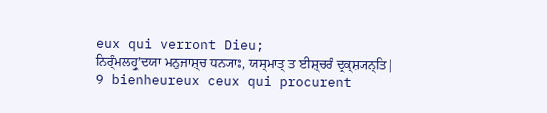eux qui verront Dieu;
ਨਿਰ੍ੰਮਲਹ੍ਰੁʼਦਯਾ ਮਨੁਜਾਸ਼੍ਚ ਧਨ੍ਯਾਃ, ਯਸ੍ਮਾਤ੍ ਤ ਈਸ਼੍ਚਰੰ ਦ੍ਰਕ੍ਸ਼੍ਯਨ੍ਤਿ|
9 bienheureux ceux qui procurent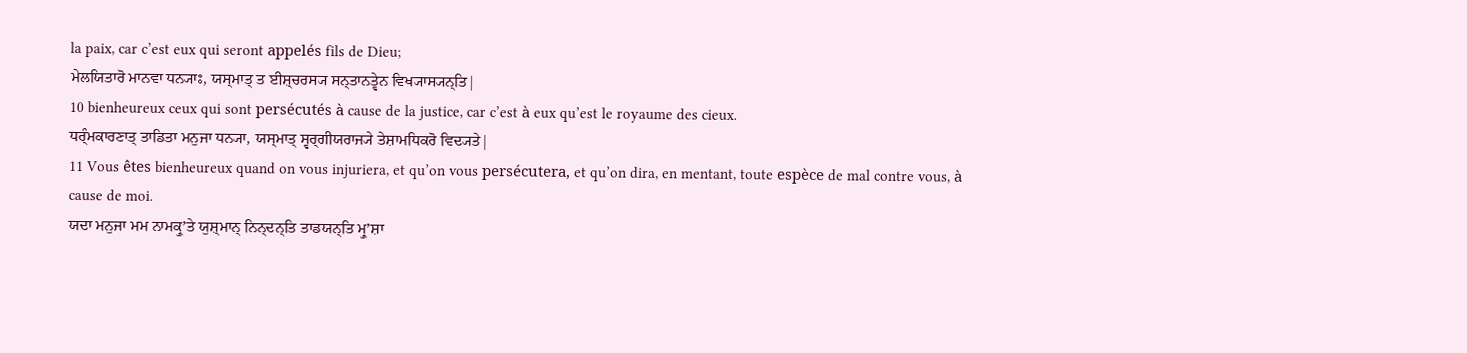la paix, car c’est eux qui seront appelés fils de Dieu;
ਮੇਲਯਿਤਾਰੋ ਮਾਨਵਾ ਧਨ੍ਯਾਃ, ਯਸ੍ਮਾਤ੍ ਤ ਈਸ਼੍ਚਰਸ੍ਯ ਸਨ੍ਤਾਨਤ੍ਵੇਨ ਵਿਖ੍ਯਾਸ੍ਯਨ੍ਤਿ|
10 bienheureux ceux qui sont persécutés à cause de la justice, car c’est à eux qu’est le royaume des cieux.
ਧਰ੍ੰਮਕਾਰਣਾਤ੍ ਤਾਡਿਤਾ ਮਨੁਜਾ ਧਨ੍ਯਾ, ਯਸ੍ਮਾਤ੍ ਸ੍ਵਰ੍ਗੀਯਰਾਜ੍ਯੇ ਤੇਸ਼ਾਮਧਿਕਰੋ ਵਿਦ੍ਯਤੇ|
11 Vous êtes bienheureux quand on vous injuriera, et qu’on vous persécutera, et qu’on dira, en mentant, toute espèce de mal contre vous, à cause de moi.
ਯਦਾ ਮਨੁਜਾ ਮਮ ਨਾਮਕ੍ਰੁʼਤੇ ਯੁਸ਼੍ਮਾਨ੍ ਨਿਨ੍ਦਨ੍ਤਿ ਤਾਡਯਨ੍ਤਿ ਮ੍ਰੁʼਸ਼ਾ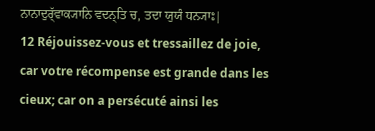ਨਾਨਾਦੁਰ੍ੱਵਾਕ੍ਯਾਨਿ ਵਦਨ੍ਤਿ ਚ, ਤਦਾ ਯੁਯੰ ਧਨ੍ਯਾਃ|
12 Réjouissez-vous et tressaillez de joie, car votre récompense est grande dans les cieux; car on a persécuté ainsi les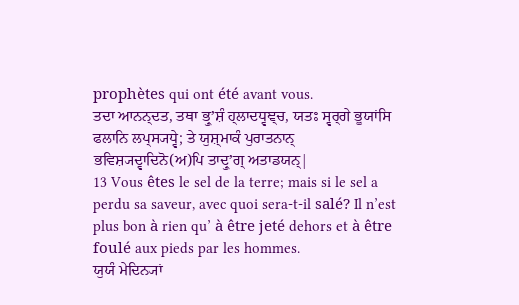prophètes qui ont été avant vous.
ਤਦਾ ਆਨਨ੍ਦਤ, ਤਥਾ ਭ੍ਰੁʼਸ਼ੰ ਹ੍ਲਾਦਧ੍ਵਞ੍ਚ, ਯਤਃ ਸ੍ਵਰ੍ਗੇ ਭੂਯਾਂਸਿ ਫਲਾਨਿ ਲਪ੍ਸ੍ਯਧ੍ਵੇ; ਤੇ ਯੁਸ਼੍ਮਾਕੰ ਪੁਰਾਤਨਾਨ੍ ਭਵਿਸ਼੍ਯਦ੍ਵਾਦਿਨੋ(ਅ)ਪਿ ਤਾਦ੍ਰੁʼਗ੍ ਅਤਾਡਯਨ੍|
13 Vous êtes le sel de la terre; mais si le sel a perdu sa saveur, avec quoi sera-t-il salé? Il n’est plus bon à rien qu’ à être jeté dehors et à être foulé aux pieds par les hommes.
ਯੁਯੰ ਮੇਦਿਨ੍ਯਾਂ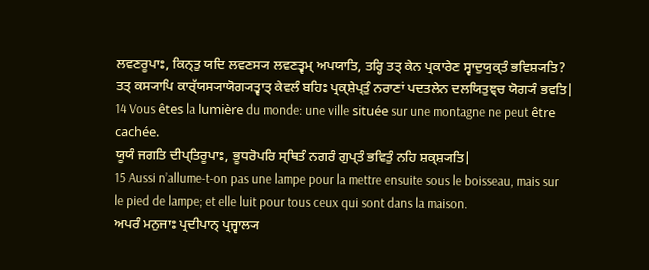ਲਵਣਰੂਪਾਃ, ਕਿਨ੍ਤੁ ਯਦਿ ਲਵਣਸ੍ਯ ਲਵਣਤ੍ਵਮ੍ ਅਪਯਾਤਿ, ਤਰ੍ਹਿ ਤਤ੍ ਕੇਨ ਪ੍ਰਕਾਰੇਣ ਸ੍ਵਾਦੁਯੁਕ੍ਤੰ ਭਵਿਸ਼੍ਯਤਿ? ਤਤ੍ ਕਸ੍ਯਾਪਿ ਕਾਰ੍ੱਯਸ੍ਯਾਯੋਗ੍ਯਤ੍ਵਾਤ੍ ਕੇਵਲੰ ਬਹਿਃ ਪ੍ਰਕ੍ਸ਼ੇਪ੍ਤੁੰ ਨਰਾਣਾਂ ਪਦਤਲੇਨ ਦਲਯਿਤੁਞ੍ਚ ਯੋਗ੍ਯੰ ਭਵਤਿ|
14 Vous êtes la lumière du monde: une ville située sur une montagne ne peut être cachée.
ਯੂਯੰ ਜਗਤਿ ਦੀਪ੍ਤਿਰੂਪਾਃ, ਭੂਧਰੋਪਰਿ ਸ੍ਥਿਤੰ ਨਗਰੰ ਗੁਪ੍ਤੰ ਭਵਿਤੁੰ ਨਹਿ ਸ਼ਕ੍ਸ਼੍ਯਤਿ|
15 Aussi n’allume-t-on pas une lampe pour la mettre ensuite sous le boisseau, mais sur le pied de lampe; et elle luit pour tous ceux qui sont dans la maison.
ਅਪਰੰ ਮਨੁਜਾਃ ਪ੍ਰਦੀਪਾਨ੍ ਪ੍ਰਜ੍ਵਾਲ੍ਯ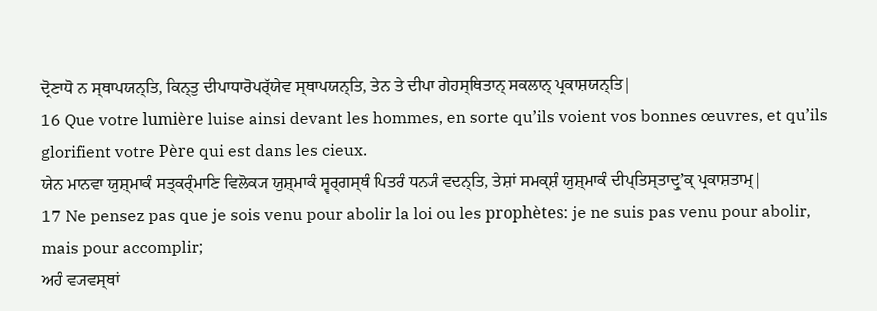ਦ੍ਰੋਣਾਧੋ ਨ ਸ੍ਥਾਪਯਨ੍ਤਿ, ਕਿਨ੍ਤੁ ਦੀਪਾਧਾਰੋਪਰ੍ੱਯੇਵ ਸ੍ਥਾਪਯਨ੍ਤਿ, ਤੇਨ ਤੇ ਦੀਪਾ ਗੇਹਸ੍ਥਿਤਾਨ੍ ਸਕਲਾਨ੍ ਪ੍ਰਕਾਸ਼ਯਨ੍ਤਿ|
16 Que votre lumière luise ainsi devant les hommes, en sorte qu’ils voient vos bonnes œuvres, et qu’ils glorifient votre Père qui est dans les cieux.
ਯੇਨ ਮਾਨਵਾ ਯੁਸ਼੍ਮਾਕੰ ਸਤ੍ਕਰ੍ੰਮਾਣਿ ਵਿਲੋਕ੍ਯ ਯੁਸ਼੍ਮਾਕੰ ਸ੍ਵਰ੍ਗਸ੍ਥੰ ਪਿਤਰੰ ਧਨ੍ਯੰ ਵਦਨ੍ਤਿ, ਤੇਸ਼ਾਂ ਸਮਕ੍ਸ਼ੰ ਯੁਸ਼੍ਮਾਕੰ ਦੀਪ੍ਤਿਸ੍ਤਾਦ੍ਰੁʼਕ੍ ਪ੍ਰਕਾਸ਼ਤਾਮ੍|
17 Ne pensez pas que je sois venu pour abolir la loi ou les prophètes: je ne suis pas venu pour abolir, mais pour accomplir;
ਅਹੰ ਵ੍ਯਵਸ੍ਥਾਂ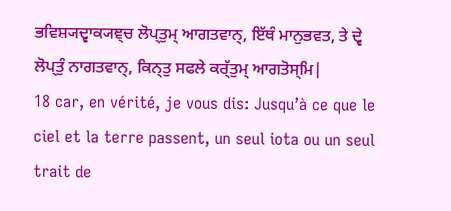ਭਵਿਸ਼੍ਯਦ੍ਵਾਕ੍ਯਞ੍ਚ ਲੋਪ੍ਤੁਮ੍ ਆਗਤਵਾਨ੍, ਇੱਥੰ ਮਾਨੁਭਵਤ, ਤੇ ਦ੍ਵੇ ਲੋਪ੍ਤੁੰ ਨਾਗਤਵਾਨ੍, ਕਿਨ੍ਤੁ ਸਫਲੇ ਕਰ੍ੱਤੁਮ੍ ਆਗਤੋਸ੍ਮਿ|
18 car, en vérité, je vous dis: Jusqu’à ce que le ciel et la terre passent, un seul iota ou un seul trait de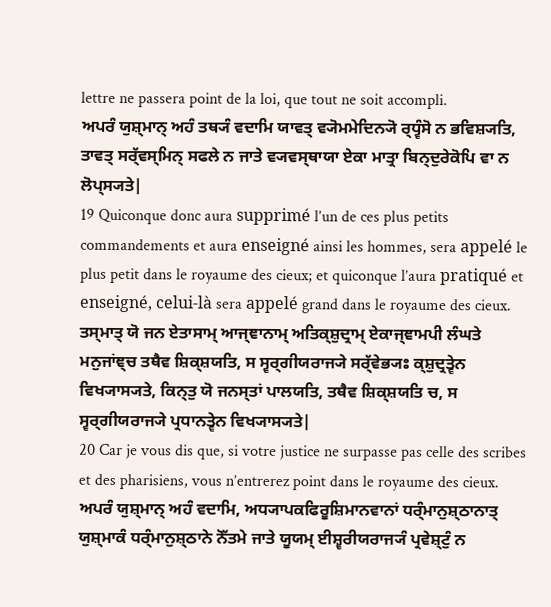lettre ne passera point de la loi, que tout ne soit accompli.
ਅਪਰੰ ਯੁਸ਼੍ਮਾਨ੍ ਅਹੰ ਤਥ੍ਯੰ ਵਦਾਮਿ ਯਾਵਤ੍ ਵ੍ਯੋਮਮੇਦਿਨ੍ਯੋ ਰ੍ਧ੍ਵੰਸੋ ਨ ਭਵਿਸ਼੍ਯਤਿ, ਤਾਵਤ੍ ਸਰ੍ੱਵਸ੍ਮਿਨ੍ ਸਫਲੇ ਨ ਜਾਤੇ ਵ੍ਯਵਸ੍ਥਾਯਾ ਏਕਾ ਮਾਤ੍ਰਾ ਬਿਨ੍ਦੁਰੇਕੋਪਿ ਵਾ ਨ ਲੋਪ੍ਸ੍ਯਤੇ|
19 Quiconque donc aura supprimé l’un de ces plus petits commandements et aura enseigné ainsi les hommes, sera appelé le plus petit dans le royaume des cieux; et quiconque l’aura pratiqué et enseigné, celui-là sera appelé grand dans le royaume des cieux.
ਤਸ੍ਮਾਤ੍ ਯੋ ਜਨ ਏਤਾਸਾਮ੍ ਆਜ੍ਞਾਨਾਮ੍ ਅਤਿਕ੍ਸ਼ੁਦ੍ਰਾਮ੍ ਏਕਾਜ੍ਞਾਮਪੀ ਲੰਘਤੇ ਮਨੁਜਾਂਞ੍ਚ ਤਥੈਵ ਸ਼ਿਕ੍ਸ਼ਯਤਿ, ਸ ਸ੍ਵਰ੍ਗੀਯਰਾਜ੍ਯੇ ਸਰ੍ੱਵੇਭ੍ਯਃ ਕ੍ਸ਼ੁਦ੍ਰਤ੍ਵੇਨ ਵਿਖ੍ਯਾਸ੍ਯਤੇ, ਕਿਨ੍ਤੁ ਯੋ ਜਨਸ੍ਤਾਂ ਪਾਲਯਤਿ, ਤਥੈਵ ਸ਼ਿਕ੍ਸ਼ਯਤਿ ਚ, ਸ ਸ੍ਵਰ੍ਗੀਯਰਾਜ੍ਯੇ ਪ੍ਰਧਾਨਤ੍ਵੇਨ ਵਿਖ੍ਯਾਸ੍ਯਤੇ|
20 Car je vous dis que, si votre justice ne surpasse pas celle des scribes et des pharisiens, vous n’entrerez point dans le royaume des cieux.
ਅਪਰੰ ਯੁਸ਼੍ਮਾਨ੍ ਅਹੰ ਵਦਾਮਿ, ਅਧ੍ਯਾਪਕਫਿਰੂਸ਼ਿਮਾਨਵਾਨਾਂ ਧਰ੍ੰਮਾਨੁਸ਼੍ਠਾਨਾਤ੍ ਯੁਸ਼੍ਮਾਕੰ ਧਰ੍ੰਮਾਨੁਸ਼੍ਠਾਨੇ ਨੋੱਤਮੇ ਜਾਤੇ ਯੂਯਮ੍ ਈਸ਼੍ਵਰੀਯਰਾਜ੍ਯੰ ਪ੍ਰਵੇਸ਼੍ਟੁੰ ਨ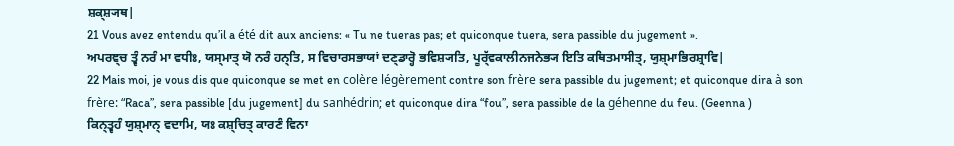ਸ਼ਕ੍ਸ਼੍ਯਥ|
21 Vous avez entendu qu’il a été dit aux anciens: « Tu ne tueras pas; et quiconque tuera, sera passible du jugement ».
ਅਪਰਞ੍ਚ ਤ੍ਵੰ ਨਰੰ ਮਾ ਵਧੀਃ, ਯਸ੍ਮਾਤ੍ ਯੋ ਨਰੰ ਹਨ੍ਤਿ, ਸ ਵਿਚਾਰਸਭਾਯਾਂ ਦਣ੍ਡਾਰ੍ਹੋ ਭਵਿਸ਼੍ਯਤਿ, ਪੂਰ੍ੱਵਕਾਲੀਨਜਨੇਭ੍ਯ ਇਤਿ ਕਥਿਤਮਾਸੀਤ੍, ਯੁਸ਼੍ਮਾਭਿਰਸ਼੍ਰਾਵਿ|
22 Mais moi, je vous dis que quiconque se met en colère légèrement contre son frère sera passible du jugement; et quiconque dira à son frère: “Raca”, sera passible [du jugement] du sanhédrin; et quiconque dira “fou”, sera passible de la géhenne du feu. (Geenna )
ਕਿਨ੍ਤ੍ਵਹੰ ਯੁਸ਼੍ਮਾਨ੍ ਵਦਾਮਿ, ਯਃ ਕਸ਼੍ਚਿਤ੍ ਕਾਰਣੰ ਵਿਨਾ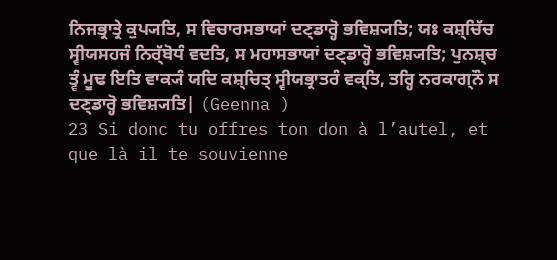ਨਿਜਭ੍ਰਾਤ੍ਰੇ ਕੁਪ੍ਯਤਿ, ਸ ਵਿਚਾਰਸਭਾਯਾਂ ਦਣ੍ਡਾਰ੍ਹੋ ਭਵਿਸ਼੍ਯਤਿ; ਯਃ ਕਸ਼੍ਚਿੱਚ ਸ੍ਵੀਯਸਹਜੰ ਨਿਰ੍ੱਬੋਧੰ ਵਦਤਿ, ਸ ਮਹਾਸਭਾਯਾਂ ਦਣ੍ਡਾਰ੍ਹੋ ਭਵਿਸ਼੍ਯਤਿ; ਪੁਨਸ਼੍ਚ ਤ੍ਵੰ ਮੂਢ ਇਤਿ ਵਾਕ੍ਯੰ ਯਦਿ ਕਸ਼੍ਚਿਤ੍ ਸ੍ਵੀਯਭ੍ਰਾਤਰੰ ਵਕ੍ਤਿ, ਤਰ੍ਹਿ ਨਰਕਾਗ੍ਨੌ ਸ ਦਣ੍ਡਾਰ੍ਹੋ ਭਵਿਸ਼੍ਯਤਿ| (Geenna )
23 Si donc tu offres ton don à l’autel, et que là il te souvienne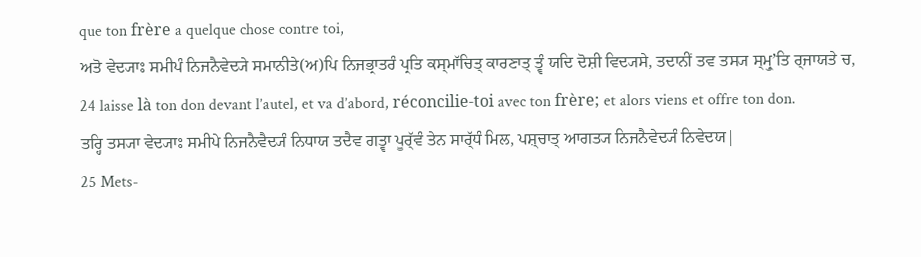que ton frère a quelque chose contre toi,
ਅਤੋ ਵੇਦ੍ਯਾਃ ਸਮੀਪੰ ਨਿਜਨੈਵੇਦ੍ਯੇ ਸਮਾਨੀਤੇ(ਅ)ਪਿ ਨਿਜਭ੍ਰਾਤਰੰ ਪ੍ਰਤਿ ਕਸ੍ਮਾੱਚਿਤ੍ ਕਾਰਣਾਤ੍ ਤ੍ਵੰ ਯਦਿ ਦੋਸ਼ੀ ਵਿਦ੍ਯਸੇ, ਤਦਾਨੀਂ ਤਵ ਤਸ੍ਯ ਸ੍ਮ੍ਰੁʼਤਿ ਰ੍ਜਾਯਤੇ ਚ,
24 laisse là ton don devant l’autel, et va d’abord, réconcilie-toi avec ton frère; et alors viens et offre ton don.
ਤਰ੍ਹਿ ਤਸ੍ਯਾ ਵੇਦ੍ਯਾਃ ਸਮੀਪੇ ਨਿਜਨੈਵੈਦ੍ਯੰ ਨਿਧਾਯ ਤਦੈਵ ਗਤ੍ਵਾ ਪੂਰ੍ੱਵੰ ਤੇਨ ਸਾਰ੍ੱਧੰ ਮਿਲ, ਪਸ਼੍ਚਾਤ੍ ਆਗਤ੍ਯ ਨਿਜਨੈਵੇਦ੍ਯੰ ਨਿਵੇਦਯ|
25 Mets-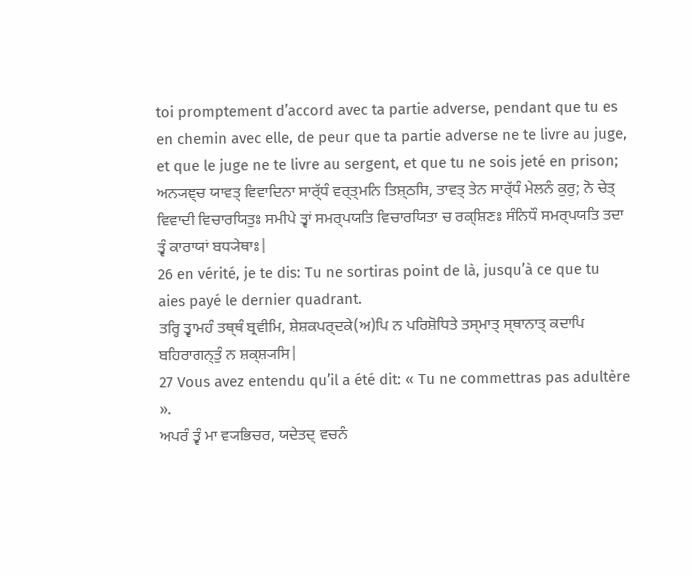toi promptement d’accord avec ta partie adverse, pendant que tu es en chemin avec elle, de peur que ta partie adverse ne te livre au juge, et que le juge ne te livre au sergent, et que tu ne sois jeté en prison;
ਅਨ੍ਯਞ੍ਚ ਯਾਵਤ੍ ਵਿਵਾਦਿਨਾ ਸਾਰ੍ੱਧੰ ਵਰ੍ਤ੍ਮਨਿ ਤਿਸ਼੍ਠਸਿ, ਤਾਵਤ੍ ਤੇਨ ਸਾਰ੍ੱਧੰ ਮੇਲਨੰ ਕੁਰੁ; ਨੋ ਚੇਤ੍ ਵਿਵਾਦੀ ਵਿਚਾਰਯਿਤੁਃ ਸਮੀਪੇ ਤ੍ਵਾਂ ਸਮਰ੍ਪਯਤਿ ਵਿਚਾਰਯਿਤਾ ਚ ਰਕ੍ਸ਼ਿਣਃ ਸੰਨਿਧੌ ਸਮਰ੍ਪਯਤਿ ਤਦਾ ਤ੍ਵੰ ਕਾਰਾਯਾਂ ਬਧ੍ਯੇਥਾਃ|
26 en vérité, je te dis: Tu ne sortiras point de là, jusqu’à ce que tu aies payé le dernier quadrant.
ਤਰ੍ਹਿ ਤ੍ਵਾਮਹੰ ਤਥ੍ਥੰ ਬ੍ਰਵੀਮਿ, ਸ਼ੇਸ਼ਕਪਰ੍ਦਕੇ(ਅ)ਪਿ ਨ ਪਰਿਸ਼ੋਧਿਤੇ ਤਸ੍ਮਾਤ੍ ਸ੍ਥਾਨਾਤ੍ ਕਦਾਪਿ ਬਹਿਰਾਗਨ੍ਤੁੰ ਨ ਸ਼ਕ੍ਸ਼੍ਯਸਿ|
27 Vous avez entendu qu’il a été dit: « Tu ne commettras pas adultère ».
ਅਪਰੰ ਤ੍ਵੰ ਮਾ ਵ੍ਯਭਿਚਰ, ਯਦੇਤਦ੍ ਵਚਨੰ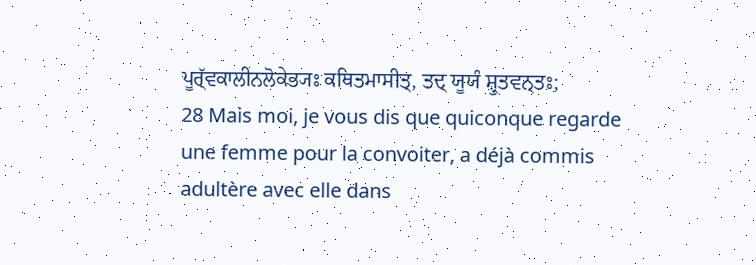ਪੂਰ੍ੱਵਕਾਲੀਨਲੋਕੇਭ੍ਯਃ ਕਥਿਤਮਾਸੀਤ੍, ਤਦ੍ ਯੂਯੰ ਸ਼੍ਰੁਤਵਨ੍ਤਃ;
28 Mais moi, je vous dis que quiconque regarde une femme pour la convoiter, a déjà commis adultère avec elle dans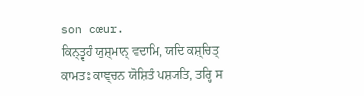son cœur.
ਕਿਨ੍ਤ੍ਵਹੰ ਯੁਸ਼੍ਮਾਨ੍ ਵਦਾਮਿ, ਯਦਿ ਕਸ਼੍ਚਿਤ੍ ਕਾਮਤਃ ਕਾਞ੍ਚਨ ਯੋਸ਼ਿਤੰ ਪਸ਼੍ਯਤਿ, ਤਰ੍ਹਿ ਸ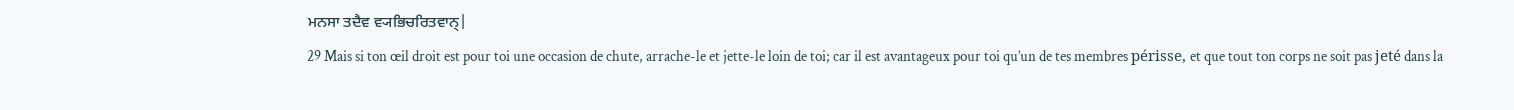ਮਨਸਾ ਤਦੈਵ ਵ੍ਯਭਿਚਰਿਤਵਾਨ੍|
29 Mais si ton œil droit est pour toi une occasion de chute, arrache-le et jette-le loin de toi; car il est avantageux pour toi qu’un de tes membres périsse, et que tout ton corps ne soit pas jeté dans la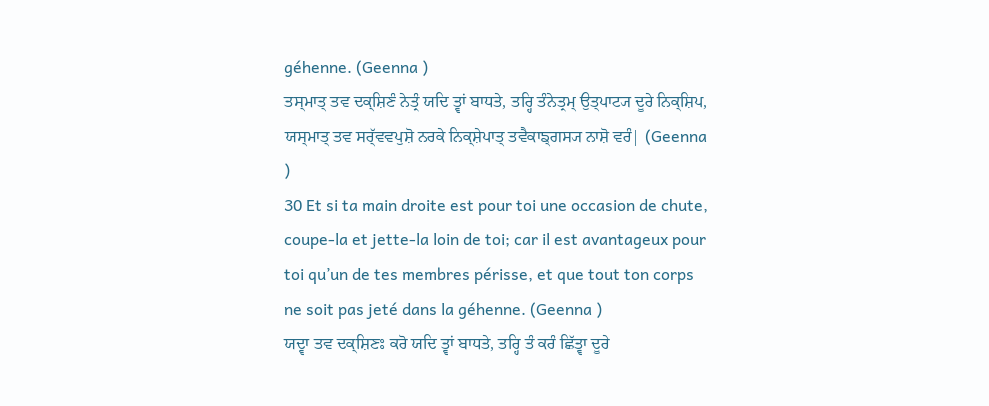géhenne. (Geenna )
ਤਸ੍ਮਾਤ੍ ਤਵ ਦਕ੍ਸ਼ਿਣੰ ਨੇਤ੍ਰੰ ਯਦਿ ਤ੍ਵਾਂ ਬਾਧਤੇ, ਤਰ੍ਹਿ ਤੰਨੇਤ੍ਰਮ੍ ਉਤ੍ਪਾਟ੍ਯ ਦੂਰੇ ਨਿਕ੍ਸ਼ਿਪ, ਯਸ੍ਮਾਤ੍ ਤਵ ਸਰ੍ੱਵਵਪੁਸ਼ੋ ਨਰਕੇ ਨਿਕ੍ਸ਼ੇਪਾਤ੍ ਤਵੈਕਾਙ੍ਗਸ੍ਯ ਨਾਸ਼ੋ ਵਰੰ| (Geenna )
30 Et si ta main droite est pour toi une occasion de chute, coupe-la et jette-la loin de toi; car il est avantageux pour toi qu’un de tes membres périsse, et que tout ton corps ne soit pas jeté dans la géhenne. (Geenna )
ਯਦ੍ਵਾ ਤਵ ਦਕ੍ਸ਼ਿਣਃ ਕਰੋ ਯਦਿ ਤ੍ਵਾਂ ਬਾਧਤੇ, ਤਰ੍ਹਿ ਤੰ ਕਰੰ ਛਿੱਤ੍ਵਾ ਦੂਰੇ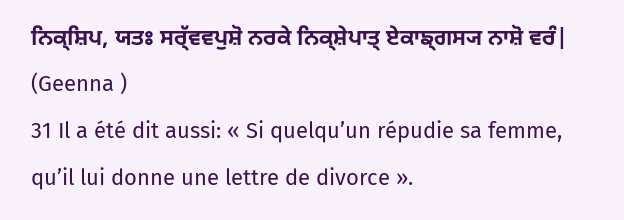ਨਿਕ੍ਸ਼ਿਪ, ਯਤਃ ਸਰ੍ੱਵਵਪੁਸ਼ੋ ਨਰਕੇ ਨਿਕ੍ਸ਼ੇਪਾਤ੍ ਏਕਾਙ੍ਗਸ੍ਯ ਨਾਸ਼ੋ ਵਰੰ| (Geenna )
31 Il a été dit aussi: « Si quelqu’un répudie sa femme, qu’il lui donne une lettre de divorce ».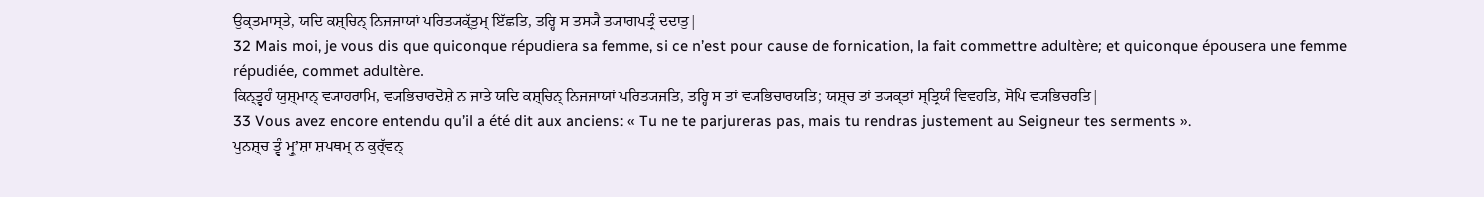ਉਕ੍ਤਮਾਸ੍ਤੇ, ਯਦਿ ਕਸ਼੍ਚਿਨ੍ ਨਿਜਜਾਯਾਂ ਪਰਿਤ੍ਯਕ੍ੱਤੁਮ੍ ਇੱਛਤਿ, ਤਰ੍ਹਿ ਸ ਤਸ੍ਯੈ ਤ੍ਯਾਗਪਤ੍ਰੰ ਦਦਾਤੁ|
32 Mais moi, je vous dis que quiconque répudiera sa femme, si ce n’est pour cause de fornication, la fait commettre adultère; et quiconque épousera une femme répudiée, commet adultère.
ਕਿਨ੍ਤ੍ਵਹੰ ਯੁਸ਼੍ਮਾਨ੍ ਵ੍ਯਾਹਰਾਮਿ, ਵ੍ਯਭਿਚਾਰਦੋਸ਼ੇ ਨ ਜਾਤੇ ਯਦਿ ਕਸ਼੍ਚਿਨ੍ ਨਿਜਜਾਯਾਂ ਪਰਿਤ੍ਯਜਤਿ, ਤਰ੍ਹਿ ਸ ਤਾਂ ਵ੍ਯਭਿਚਾਰਯਤਿ; ਯਸ਼੍ਚ ਤਾਂ ਤ੍ਯਕ੍ਤਾਂ ਸ੍ਤ੍ਰਿਯੰ ਵਿਵਹਤਿ, ਸੋਪਿ ਵ੍ਯਭਿਚਰਤਿ|
33 Vous avez encore entendu qu’il a été dit aux anciens: « Tu ne te parjureras pas, mais tu rendras justement au Seigneur tes serments ».
ਪੁਨਸ਼੍ਚ ਤ੍ਵੰ ਮ੍ਰੁʼਸ਼ਾ ਸ਼ਪਥਮ੍ ਨ ਕੁਰ੍ੱਵਨ੍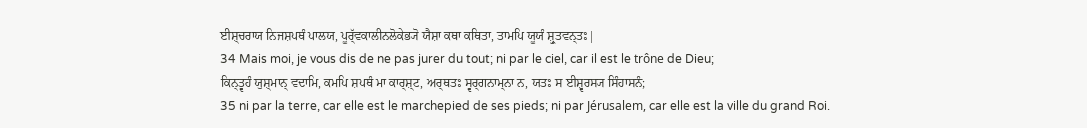ਈਸ਼੍ਚਰਾਯ ਨਿਜਸ਼ਪਥੰ ਪਾਲਯ, ਪੂਰ੍ੱਵਕਾਲੀਨਲੋਕੇਭ੍ਯੋ ਯੈਸ਼ਾ ਕਥਾ ਕਥਿਤਾ, ਤਾਮਪਿ ਯੂਯੰ ਸ਼੍ਰੁਤਵਨ੍ਤਃ|
34 Mais moi, je vous dis de ne pas jurer du tout; ni par le ciel, car il est le trône de Dieu;
ਕਿਨ੍ਤ੍ਵਹੰ ਯੁਸ਼੍ਮਾਨ੍ ਵਦਾਮਿ, ਕਮਪਿ ਸ਼ਪਥੰ ਮਾ ਕਾਰ੍ਸ਼੍ਟ, ਅਰ੍ਥਤਃ ਸ੍ਵਰ੍ਗਨਾਮ੍ਨਾ ਨ, ਯਤਃ ਸ ਈਸ਼੍ਵਰਸ੍ਯ ਸਿੰਹਾਸਨੰ;
35 ni par la terre, car elle est le marchepied de ses pieds; ni par Jérusalem, car elle est la ville du grand Roi.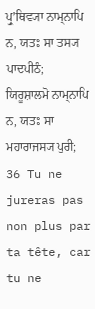ਪ੍ਰੁʼਥਿਵ੍ਯਾ ਨਾਮ੍ਨਾਪਿ ਨ, ਯਤਃ ਸਾ ਤਸ੍ਯ ਪਾਦਪੀਠੰ; ਯਿਰੂਸ਼ਾਲਮੋ ਨਾਮ੍ਨਾਪਿ ਨ, ਯਤਃ ਸਾ ਮਹਾਰਾਜਸ੍ਯ ਪੁਰੀ;
36 Tu ne jureras pas non plus par ta tête, car tu ne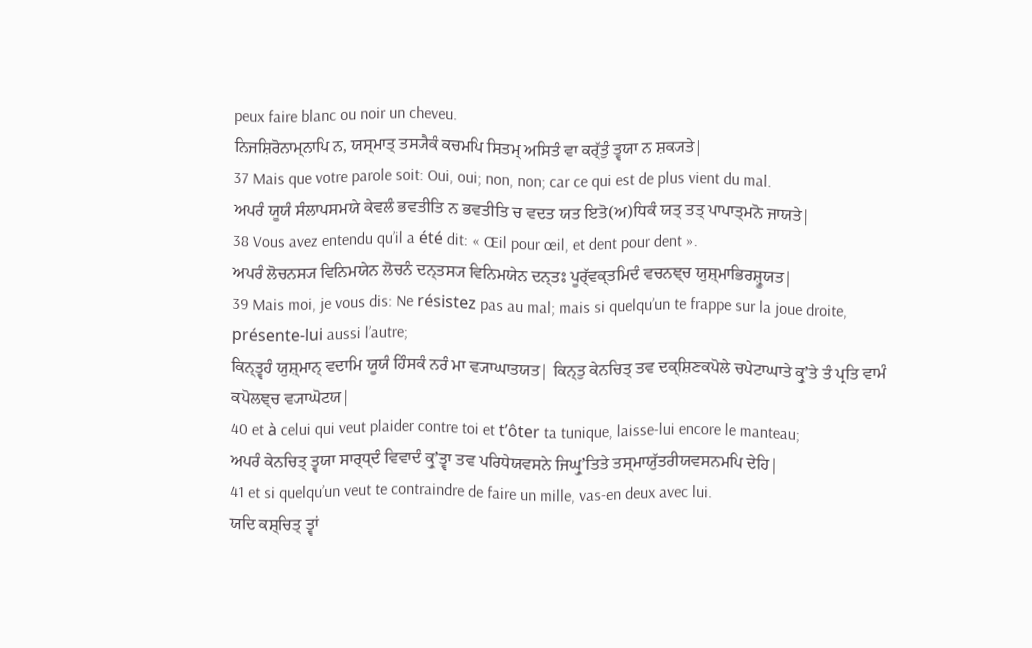peux faire blanc ou noir un cheveu.
ਨਿਜਸ਼ਿਰੋਨਾਮ੍ਨਾਪਿ ਨ, ਯਸ੍ਮਾਤ੍ ਤਸ੍ਯੈਕੰ ਕਚਮਪਿ ਸਿਤਮ੍ ਅਸਿਤੰ ਵਾ ਕਰ੍ੱਤੁੰ ਤ੍ਵਯਾ ਨ ਸ਼ਕ੍ਯਤੇ|
37 Mais que votre parole soit: Oui, oui; non, non; car ce qui est de plus vient du mal.
ਅਪਰੰ ਯੂਯੰ ਸੰਲਾਪਸਮਯੇ ਕੇਵਲੰ ਭਵਤੀਤਿ ਨ ਭਵਤੀਤਿ ਚ ਵਦਤ ਯਤ ਇਤੋ(ਅ)ਧਿਕੰ ਯਤ੍ ਤਤ੍ ਪਾਪਾਤ੍ਮਨੋ ਜਾਯਤੇ|
38 Vous avez entendu qu’il a été dit: « Œil pour œil, et dent pour dent ».
ਅਪਰੰ ਲੋਚਨਸ੍ਯ ਵਿਨਿਮਯੇਨ ਲੋਚਨੰ ਦਨ੍ਤਸ੍ਯ ਵਿਨਿਮਯੇਨ ਦਨ੍ਤਃ ਪੂਰ੍ੱਵਕ੍ਤਮਿਦੰ ਵਚਨਞ੍ਚ ਯੁਸ਼੍ਮਾਭਿਰਸ਼੍ਰੂਯਤ|
39 Mais moi, je vous dis: Ne résistez pas au mal; mais si quelqu’un te frappe sur la joue droite, présente-lui aussi l’autre;
ਕਿਨ੍ਤ੍ਵਹੰ ਯੁਸ਼੍ਮਾਨ੍ ਵਦਾਮਿ ਯੂਯੰ ਹਿੰਸਕੰ ਨਰੰ ਮਾ ਵ੍ਯਾਘਾਤਯਤ| ਕਿਨ੍ਤੁ ਕੇਨਚਿਤ੍ ਤਵ ਦਕ੍ਸ਼ਿਣਕਪੋਲੇ ਚਪੇਟਾਘਾਤੇ ਕ੍ਰੁʼਤੇ ਤੰ ਪ੍ਰਤਿ ਵਾਮੰ ਕਪੋਲਞ੍ਚ ਵ੍ਯਾਘੋਟਯ|
40 et à celui qui veut plaider contre toi et t’ôter ta tunique, laisse-lui encore le manteau;
ਅਪਰੰ ਕੇਨਚਿਤ੍ ਤ੍ਵਯਾ ਸਾਰ੍ਧ੍ਦੰ ਵਿਵਾਦੰ ਕ੍ਰੁʼਤ੍ਵਾ ਤਵ ਪਰਿਧੇਯਵਸਨੇ ਜਿਘ੍ਰੁʼਤਿਤੇ ਤਸ੍ਮਾਯੁੱਤਰੀਯਵਸਨਮਪਿ ਦੇਹਿ|
41 et si quelqu’un veut te contraindre de faire un mille, vas-en deux avec lui.
ਯਦਿ ਕਸ਼੍ਚਿਤ੍ ਤ੍ਵਾਂ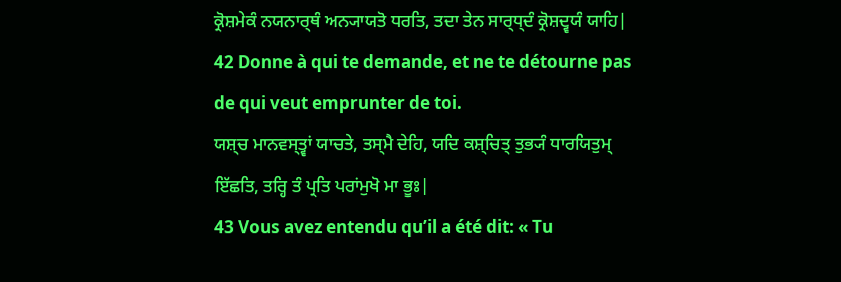ਕ੍ਰੋਸ਼ਮੇਕੰ ਨਯਨਾਰ੍ਥੰ ਅਨ੍ਯਾਯਤੋ ਧਰਤਿ, ਤਦਾ ਤੇਨ ਸਾਰ੍ਧ੍ਦੰ ਕ੍ਰੋਸ਼ਦ੍ਵਯੰ ਯਾਹਿ|
42 Donne à qui te demande, et ne te détourne pas de qui veut emprunter de toi.
ਯਸ਼੍ਚ ਮਾਨਵਸ੍ਤ੍ਵਾਂ ਯਾਚਤੇ, ਤਸ੍ਮੈ ਦੇਹਿ, ਯਦਿ ਕਸ਼੍ਚਿਤ੍ ਤੁਭ੍ਯੰ ਧਾਰਯਿਤੁਮ੍ ਇੱਛਤਿ, ਤਰ੍ਹਿ ਤੰ ਪ੍ਰਤਿ ਪਰਾਂਮੁਖੋ ਮਾ ਭੂਃ|
43 Vous avez entendu qu’il a été dit: « Tu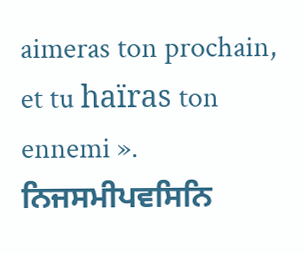aimeras ton prochain, et tu haïras ton ennemi ».
ਨਿਜਸਮੀਪਵਸਿਨਿ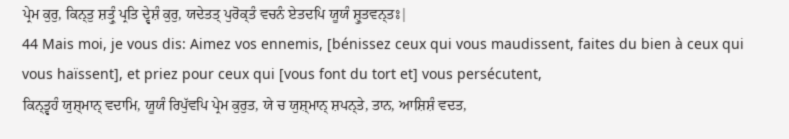ਪ੍ਰੇਮ ਕੁਰੁ, ਕਿਨ੍ਤੁ ਸ਼ਤ੍ਰੁੰ ਪ੍ਰਤਿ ਦ੍ਵੇਸ਼ੰ ਕੁਰੁ, ਯਦੇਤਤ੍ ਪੁਰੋਕ੍ਤੰ ਵਚਨੰ ਏਤਦਪਿ ਯੂਯੰ ਸ਼੍ਰੁਤਵਨ੍ਤਃ|
44 Mais moi, je vous dis: Aimez vos ennemis, [bénissez ceux qui vous maudissent, faites du bien à ceux qui vous haïssent], et priez pour ceux qui [vous font du tort et] vous persécutent,
ਕਿਨ੍ਤ੍ਵਹੰ ਯੁਸ਼੍ਮਾਨ੍ ਵਦਾਮਿ, ਯੂਯੰ ਰਿਪੁੱਵਪਿ ਪ੍ਰੇਮ ਕੁਰੁਤ, ਯੇ ਚ ਯੁਸ਼੍ਮਾਨ੍ ਸ਼ਪਨ੍ਤੇ, ਤਾਨ, ਆਸ਼ਿਸ਼ੰ ਵਦਤ,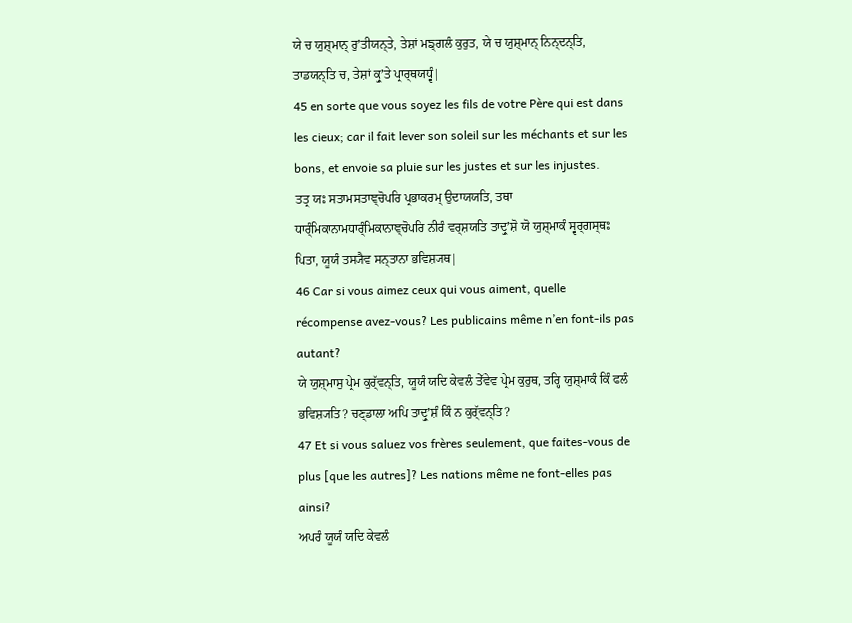ਯੇ ਚ ਯੁਸ਼੍ਮਾਨ੍ ਰੁʼਤੀਯਨ੍ਤੇ, ਤੇਸ਼ਾਂ ਮਙ੍ਗਲੰ ਕੁਰੁਤ, ਯੇ ਚ ਯੁਸ਼੍ਮਾਨ੍ ਨਿਨ੍ਦਨ੍ਤਿ, ਤਾਡਯਨ੍ਤਿ ਚ, ਤੇਸ਼ਾਂ ਕ੍ਰੁʼਤੇ ਪ੍ਰਾਰ੍ਥਯਧ੍ਵੰ|
45 en sorte que vous soyez les fils de votre Père qui est dans les cieux; car il fait lever son soleil sur les méchants et sur les bons, et envoie sa pluie sur les justes et sur les injustes.
ਤਤ੍ਰ ਯਃ ਸਤਾਮਸਤਾਞ੍ਚੋਪਰਿ ਪ੍ਰਭਾਕਰਮ੍ ਉਦਾਯਯਤਿ, ਤਥਾ ਧਾਰ੍ੰਮਿਕਾਨਾਮਧਾਰ੍ੰਮਿਕਾਨਾਞ੍ਚੋਪਰਿ ਨੀਰੰ ਵਰ੍ਸ਼ਯਤਿ ਤਾਦ੍ਰੁʼਸ਼ੋ ਯੋ ਯੁਸ਼੍ਮਾਕੰ ਸ੍ਵਰ੍ਗਸ੍ਥਃ ਪਿਤਾ, ਯੂਯੰ ਤਸ੍ਯੈਵ ਸਨ੍ਤਾਨਾ ਭਵਿਸ਼੍ਯਥ|
46 Car si vous aimez ceux qui vous aiment, quelle récompense avez-vous? Les publicains même n’en font-ils pas autant?
ਯੇ ਯੁਸ਼੍ਮਾਸੁ ਪ੍ਰੇਮ ਕੁਰ੍ੱਵਨ੍ਤਿ, ਯੂਯੰ ਯਦਿ ਕੇਵਲੰ ਤੇੱਵੇਵ ਪ੍ਰੇਮ ਕੁਰੁਥ, ਤਰ੍ਹਿ ਯੁਸ਼੍ਮਾਕੰ ਕਿੰ ਫਲੰ ਭਵਿਸ਼੍ਯਤਿ? ਚਣ੍ਡਾਲਾ ਅਪਿ ਤਾਦ੍ਰੁʼਸ਼ੰ ਕਿੰ ਨ ਕੁਰ੍ੱਵਨ੍ਤਿ?
47 Et si vous saluez vos frères seulement, que faites-vous de plus [que les autres]? Les nations même ne font-elles pas ainsi?
ਅਪਰੰ ਯੂਯੰ ਯਦਿ ਕੇਵਲੰ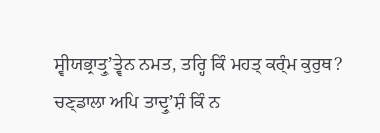ਸ੍ਵੀਯਭ੍ਰਾਤ੍ਰੁʼਤ੍ਵੇਨ ਨਮਤ, ਤਰ੍ਹਿ ਕਿੰ ਮਹਤ੍ ਕਰ੍ੰਮ ਕੁਰੁਥ? ਚਣ੍ਡਾਲਾ ਅਪਿ ਤਾਦ੍ਰੁʼਸ਼ੰ ਕਿੰ ਨ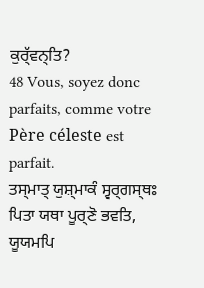ਕੁਰ੍ੱਵਨ੍ਤਿ?
48 Vous, soyez donc parfaits, comme votre Père céleste est parfait.
ਤਸ੍ਮਾਤ੍ ਯੁਸ਼੍ਮਾਕੰ ਸ੍ਵਰ੍ਗਸ੍ਥਃ ਪਿਤਾ ਯਥਾ ਪੂਰ੍ਣੋ ਭਵਤਿ, ਯੂਯਮਪਿ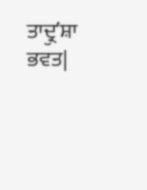ਤਾਦ੍ਰੁʼਸ਼ਾ ਭਵਤ|